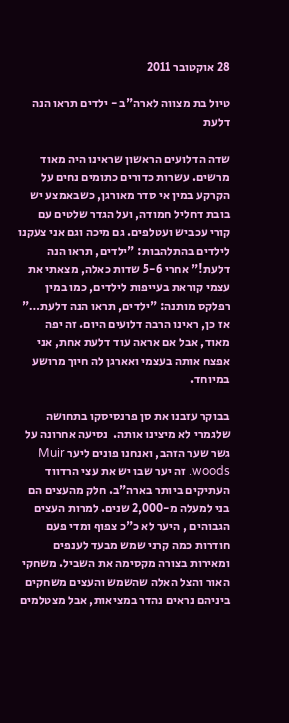28 אוקטובר 2011

טיול בת מצווה לארה"ב - ילדים תראו הנה דלעת

שדה הדלועים הראשון שראינו היה מאוד מרשים. עשרות כדורים כתומים נחים על הקרקע במין אי סדר מאורגן, כשבאמצע יש בובת דחליל חמודה, ועל הגדר שלטים עם קורי עכביש ועטלפים. גם מיכה וגם אני צעקנו לילדים בהתלהבות: "ילדים, תראו הנה דלעת!" אחרי 5-6 שדות כאלה, מצאתי את עצמי קוראת בעייפות לילדים, כמו במין רפלקס מותנה: "ילדים, תראו הנה דלעת…" אז כן, ראינו הרבה דלועים היום. זה יפה מאוד, אבל אם אראה עוד דלעת אחת, אני אפצח אותה בעצמי ואארגן לה חיוך מרושע במיוחד.

בבוקר עזבנו את סן פרנסיסקו בתחושה שלגמרי לא מיצינו אותה.  נסיעה אחרונה על גשר שער הזהב, ואנחנו פונים ליער Muir woods. זה יער שבו יש את עצי הרדווד העתיקים ביותר בארה"ב. חלק מהעצים הם בני למעלה מ-2,000 שנים. למרות העצים הגבוהים , היער לא כ"כ צפוף ומדי פעם חודרות כמה קרני שמש מבעד לענפים ומאירות בצורה מקסימה את השביל. משחקי האור והצל האלה שהשמש והעצים משחקים ביניהם נראים נהדר במציאות, אבל מצטלמים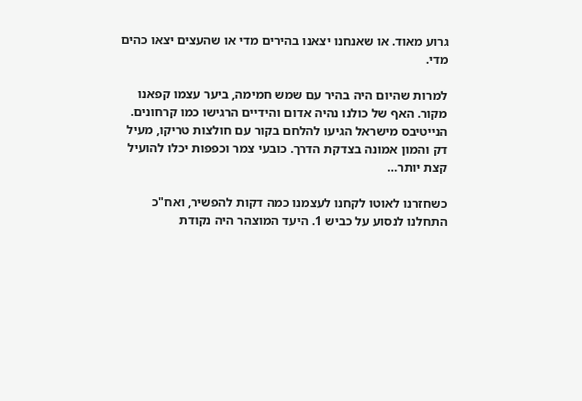גרוע מאוד. או שאנחנו יצאנו בהירים מדי או שהעצים יצאו כהים מדי.

למרות שהיום היה בהיר עם שמש חמימה, ביער עצמו קפאנו מקור. האף של כולנו נהיה אדום והידיים הרגישו כמו קרחונים. הנייטיבס מישראל הגיעו להלחם בקור עם חולצות טריקו, מעיל דק והמון אמונה בצדקת הדרך. כובעי צמר וכפפות יכלו להועיל קצת יותר…

כשחזרנו לאוטו לקחנו לעצמנו כמה דקות להפשיר, ואח"כ התחלנו לנסוע על כביש 1. היעד המוצהר היה נקודת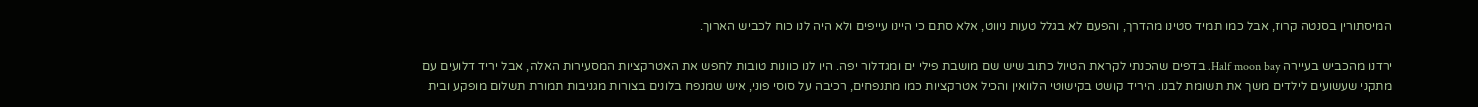המיסתורין בסנטה קרוז, אבל כמו תמיד סטינו מהדרך, והפעם לא בגלל טעות ניווט, אלא סתם כי היינו עייפים ולא היה לנו כוח לכביש הארוך.

ירדנו מהכביש בעיירה Half moon bay. בדפים שהכנתי לקראת הטיול כתוב שיש שם מושבת פילי ים ומגדלור יפה. היו לנו כוונות טובות לחפש את האטרקציות המסעירות האלה, אבל יריד דלועים עם מתקני שעשועים לילדים משך את תשומת לבנו. היריד קושט בקישוטי הלוואין והכיל אטרקציות כמו מתנפחים, רכיבה על סוסי פוני, איש שמנפח בלונים בצורות מגניבות תמורת תשלום מופקע ובית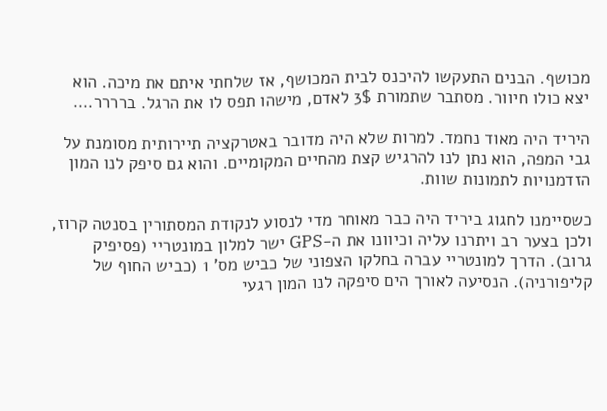מכושף. הבנים התעקשו להיכנס לבית המכושף, אז שלחתי איתם את מיכה. הוא יצא כולו חיוור. מסתבר שתמורת 3$ לאדם, מישהו תפס לו את הרגל. ברררר….

היריד היה מאוד נחמד. למרות שלא היה מדובר באטרקציה תיירותית מסומנת על גבי המפה, הוא נתן לנו להרגיש קצת מהחיים המקומיים. והוא גם סיפק לנו המון הזדמנויות לתמונות שוות.

כשסיימנו לחגוג ביריד היה כבר מאוחר מדי לנסוע לנקודת המסתורין בסנטה קרוז, ולכן בצער רב ויתרנו עליה וכיוונו את ה-GPS ישר למלון במונטריי (פסיפיק גרוב). הדרך למונטריי עברה בחלקו הצפוני של כביש מס' 1 (כביש החוף של קליפורניה). הנסיעה לאורך הים סיפקה לנו המון רגעי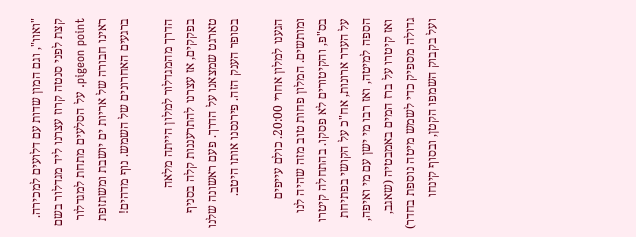"ואוו", וגם המון שדות עם דלועים למכירה. קצת לפני סנטה קרוז עצרנו ליד מגדלור בשם pigeon point. על הסלעים מתחת למגדלור ראינו חבורה של אריות ים יושבת ומשתזפת ברגעים האחרונים של השמש. נוף מדהים!

הדרך מהמגדלור למלון הייתה מלאה בפקקים, אז עצרנו להתרעננות קלה בסניף טארגט שמצאנו על הדרך. פעם ראשונה שלנו בסופר הענק הזה. פירנסנו אותו היטב.

הגענו למלון אחרי 20:00. כולם עייפים ומותשים. המלון פחות טוב מזה שהיה לנו בס"פ, והקיטורים לא פסקו. בהתחלה קיטרו על העדר ארונות, אח"כ על הקושי בפתיחת הספה למיטה, ואז רבו מי ישן עם מי ואיפה, ואז קיטרו על ברז המים באמבטיה (שאגב, גדולה מספיק כדי לשמש מיטה נוספת בחדר) ועל בקבוק השמפו הקטן, ובסוף קינחו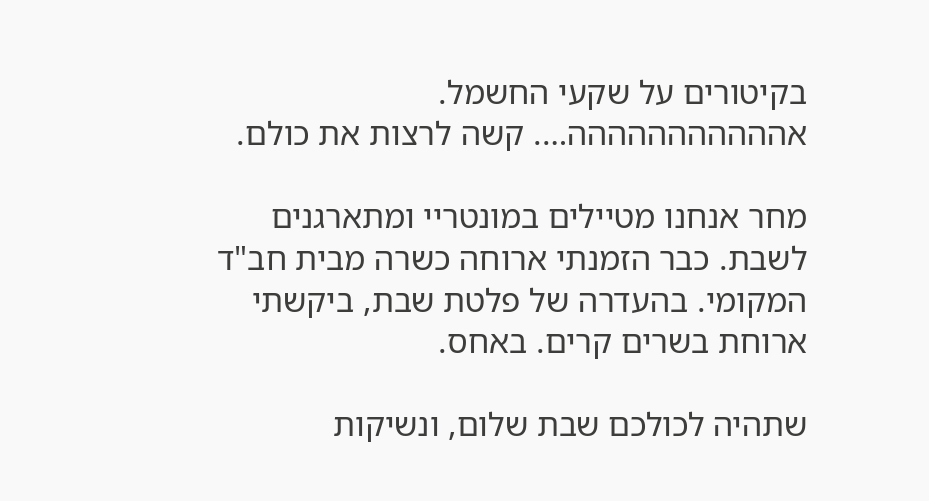בקיטורים על שקעי החשמל. אההההההההההה…. קשה לרצות את כולם.

מחר אנחנו מטיילים במונטריי ומתארגנים לשבת. כבר הזמנתי ארוחה כשרה מבית חב"ד המקומי. בהעדרה של פלטת שבת, ביקשתי ארוחת בשרים קרים. באחס.

שתהיה לכולכם שבת שלום, ונשיקות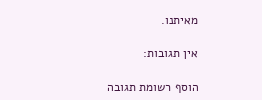מאיתנו.

אין תגובות:

הוסף רשומת תגובה